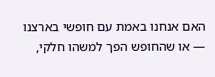האם אנחנו באמת עם חופשי בארצנו — או שהחופש הפך למשהו חלקי,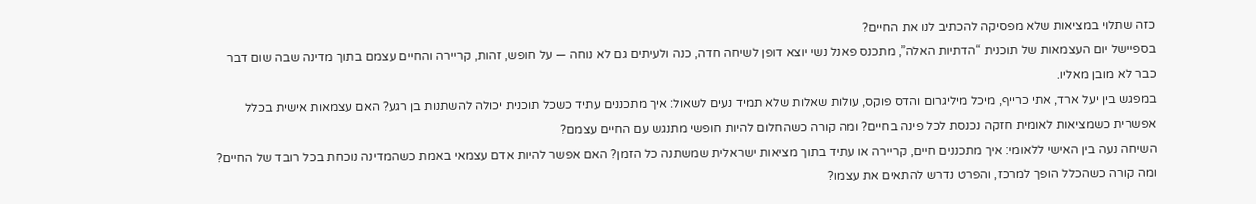כזה שתלוי במציאות שלא מפסיקה להכתיב לנו את החיים?
בספיישל יום העצמאות של תוכנית “הדתיות האלה”, מתכנס פאנל נשי יוצא דופן לשיחה חדה, כנה ולעיתים גם לא נוחה — על חופש, זהות, קריירה והחיים עצמם בתוך מדינה שבה שום דבר כבר לא מובן מאליו.
במפגש בין יעל ארד, אתי כרייף, מיכל מיליגרום והדס פוקס, עולות שאלות שלא תמיד נעים לשאול: איך מתכננים עתיד כשכל תוכנית יכולה להשתנות בן רגע? האם עצמאות אישית בכלל אפשרית כשמציאות לאומית חזקה נכנסת לכל פינה בחיים? ומה קורה כשהחלום להיות חופשי מתנגש עם החיים עצמם?
השיחה נעה בין האישי ללאומי: איך מתכננים חיים, קריירה או עתיד בתוך מציאות ישראלית שמשתנה כל הזמן? האם אפשר להיות אדם עצמאי באמת כשהמדינה נוכחת בכל רובד של החיים? ומה קורה כשהכלל הופך למרכז, והפרט נדרש להתאים את עצמו?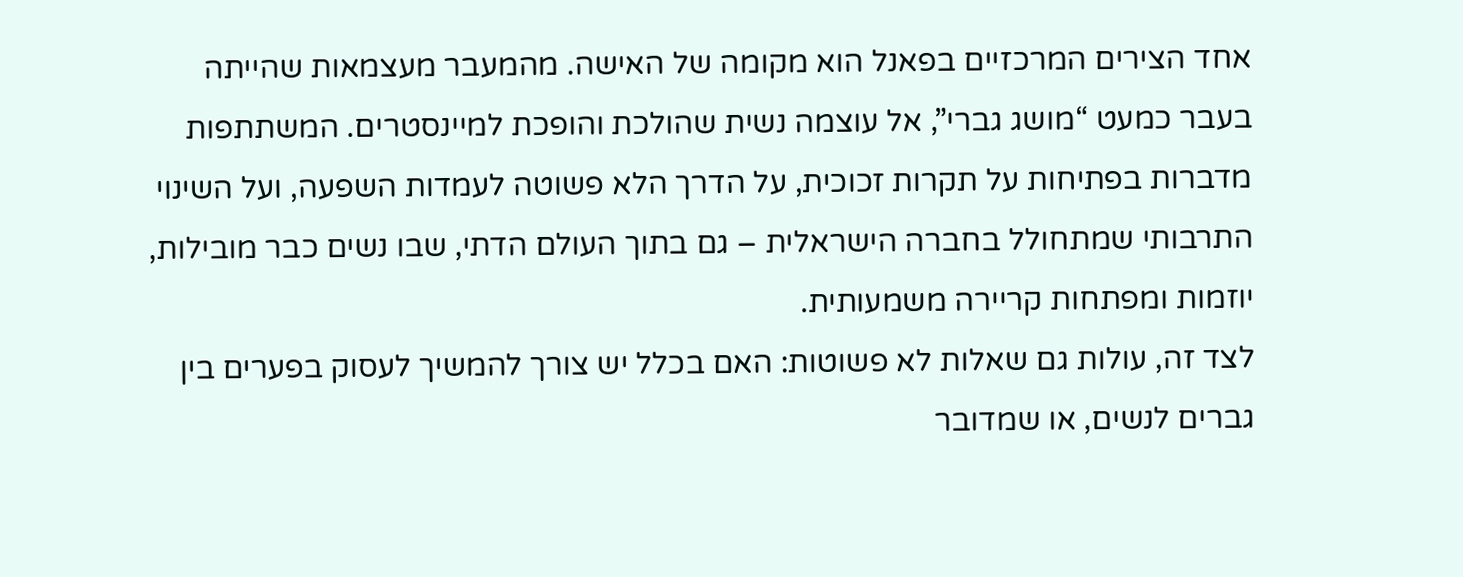אחד הצירים המרכזיים בפאנל הוא מקומה של האישה. מהמעבר מעצמאות שהייתה בעבר כמעט “מושג גברי”, אל עוצמה נשית שהולכת והופכת למיינסטרים. המשתתפות מדברות בפתיחות על תקרות זכוכית, על הדרך הלא פשוטה לעמדות השפעה, ועל השינוי התרבותי שמתחולל בחברה הישראלית – גם בתוך העולם הדתי, שבו נשים כבר מובילות, יוזמות ומפתחות קריירה משמעותית.
לצד זה, עולות גם שאלות לא פשוטות: האם בכלל יש צורך להמשיך לעסוק בפערים בין גברים לנשים, או שמדובר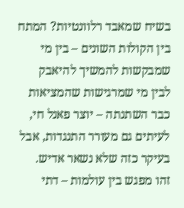בשיח שמאבד רלוונטיות? המתח בין הקולות השונים – בין מי שמבקשות להמשיך להיאבק לבין מי שמרגישות שהמציאות כבר השתנתה – יוצר פאנל חי, לעיתים גם מעורר התנגדות, אבל בעיקר כזה שלא נשאר אדיש.
זהו מפגש בין עולמות – דתי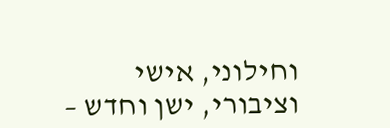וחילוני, אישי וציבורי, ישן וחדש –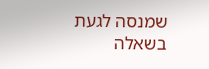שמנסה לגעת בשאלה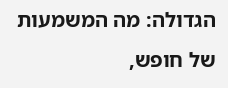הגדולה: מה המשמעות של חופש,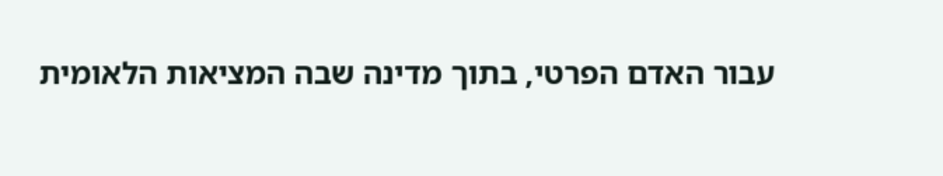עבור האדם הפרטי, בתוך מדינה שבה המציאות הלאומית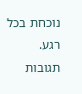נוכחת בכל רגע.
תגובות